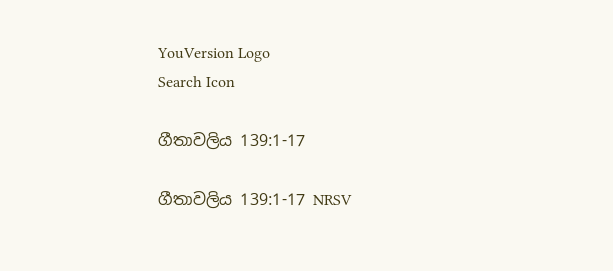YouVersion Logo
Search Icon

ගීතාවලිය 139:1-17

ගීතාවලිය 139:1-17 NRSV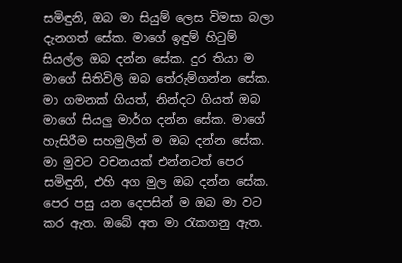සමිඳුනි, ඔබ මා සියුම් ලෙස විමසා බලා දැනගත් සේක. මාගේ ඉඳුම් හිටුම් සියල්ල ඔබ දන්න සේක. දුර තියා ම මාගේ සිතිවිලි ඔබ තේරුම්ගන්න සේක. මා ගමනක් ගියත්, නින්දට ගියත් ඔබ මාගේ සියලු මාර්ග දන්න සේක. මාගේ හැසිරීම සහමුලින් ම ඔබ දන්න සේක. මා මුවට වචනයක් එන්නටත් පෙර සමිඳුනි, එහි අග මුල ඔබ දන්න සේක. පෙර පසු යන දෙපසින් ම ඔබ මා වට කර ඇත. ඔබේ අත මා රැකගනු ඇත.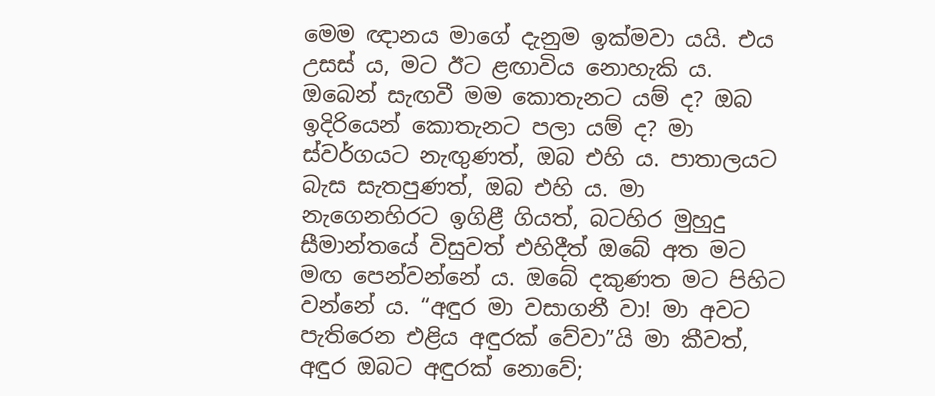මෙම ඥානය මාගේ දැනුම ඉක්මවා යයි. එය උසස් ය, මට ඊට ළඟාවිය නොහැකි ය. ඔබෙන් සැඟවී මම කොතැනට යම් ද? ඔබ ඉදිරියෙන් කොතැනට පලා යම් ද? මා ස්වර්ගයට නැඟුණත්, ඔබ එහි ය. පාතාලයට බැස සැතපුණත්, ඔබ එහි ය. මා නැගෙනහිරට ඉගිළී ගියත්, බටහිර මුහුදු සීමාන්තයේ විසුවත් එහිදීත් ඔබේ අත මට මඟ පෙන්වන්නේ ය. ඔබේ දකුණත මට පිහිට වන්නේ ය. “අඳුර මා වසාගනී වා! මා අවට පැතිරෙන එළිය අඳුරක් වේවා”යි මා කීවත්, අඳුර ඔබට අඳුරක් නොවේ;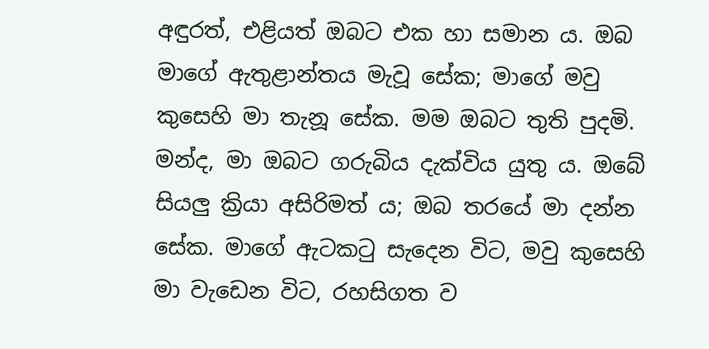අඳුරත්, එළියත් ඔබට එක හා සමාන ය. ඔබ මාගේ ඇතුළාන්තය මැවූ සේක; මාගේ මවු කුසෙහි මා තැනූ සේක. මම ඔබට තුති පුදමි. මන්ද, මා ඔබට ගරුබිය දැක්විය යුතු ය. ඔබේ සියලු ක්‍රියා අසිරිමත් ය; ඔබ තරයේ මා දන්න සේක. මාගේ ඇටකටු සැදෙන විට, මවු කුසෙහි මා වැඩෙන විට, රහසිගත ව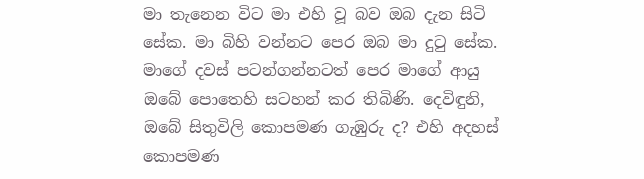මා තැනෙන විට මා එහි වූ බව ඔබ දැන සිටි සේක. මා බිහි වන්නට පෙර ඔබ මා දුටු සේක. මාගේ දවස් පටන්ගන්නටත් පෙර මාගේ ආයු ඔබේ පොතෙහි සටහන් කර තිබිණි. දෙවිඳුනි, ඔබේ සිතුවිලි කොපමණ ගැඹුරු ද? එහි අදහස් කොපමණ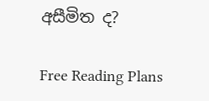අසීමිත ද?

Free Reading Plans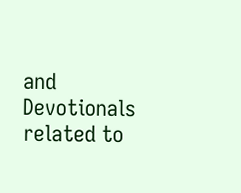and Devotionals related to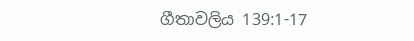ගීතාවලිය 139:1-17